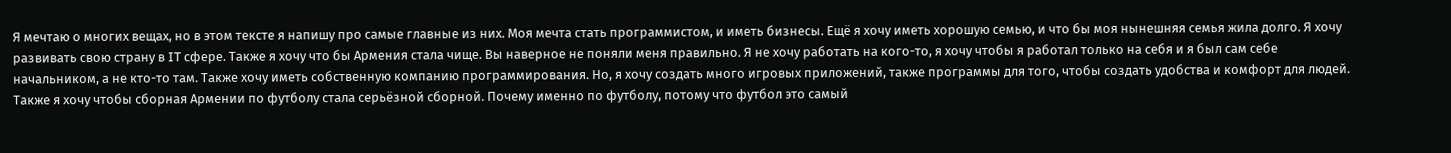Я мечтаю о многих вещах, но в этом тексте я напишу про самые главные из них. Моя мечта стать программистом, и иметь бизнесы. Ещё я хочу иметь хорошую семью, и что бы моя нынешняя семья жила долго. Я хочу развивать свою страну в IT сфере. Также я хочу что бы Армения стала чище. Вы наверное не поняли меня правильно. Я не хочу работать на кого-то, я хочу чтобы я работал только на себя и я был сам себе начальником, а не кто-то там. Также хочу иметь собственную компанию программирования. Но, я хочу создать много игровых приложений, также программы для того, чтобы создать удобства и комфорт для людей. Также я хочу чтобы сборная Армении по футболу стала серьёзной сборной. Почему именно по футболу, потому что футбол это самый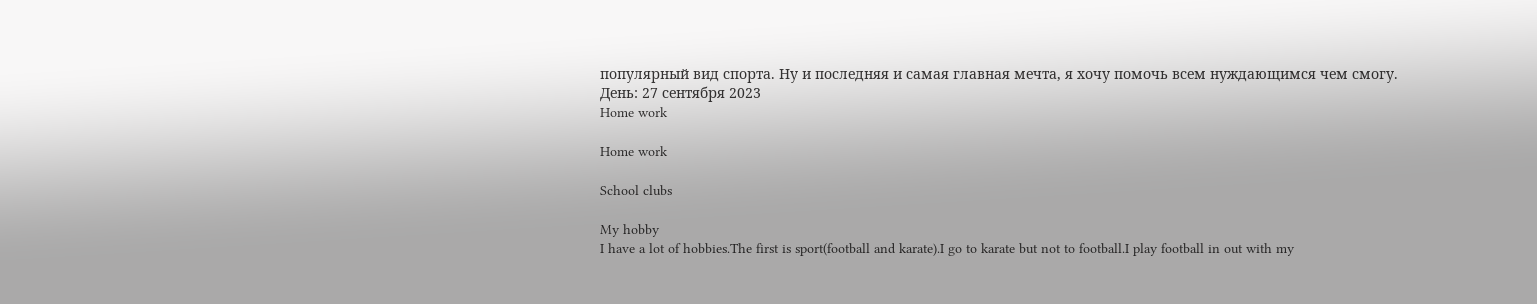популярный вид спорта. Ну и последняя и самая главная мечта, я хочу помочь всем нуждающимся чем смогу.
День: 27 сентября 2023
Home work

Home work

School clubs

My hobby
I have a lot of hobbies.The first is sport(football and karate).I go to karate but not to football.I play football in out with my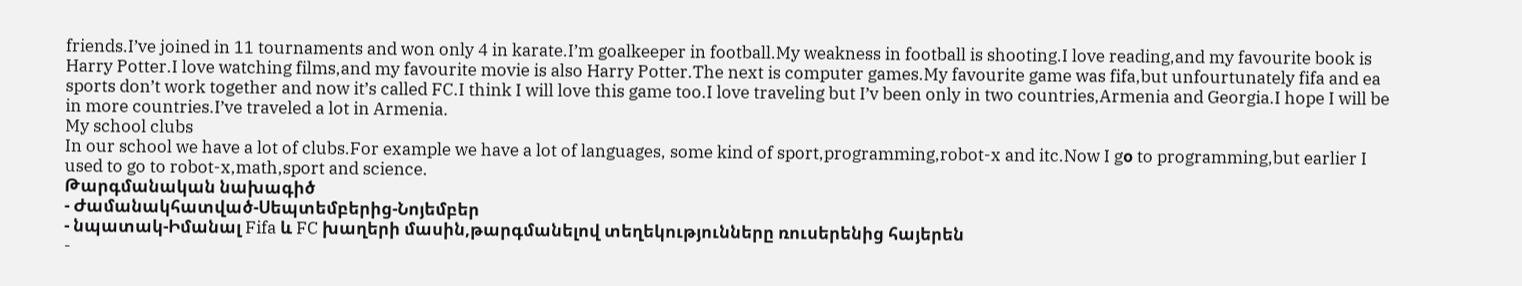friends.I’ve joined in 11 tournaments and won only 4 in karate.I’m goalkeeper in football.My weakness in football is shooting.I love reading,and my favourite book is Harry Potter.I love watching films,and my favourite movie is also Harry Potter.The next is computer games.My favourite game was fifa,but unfourtunately fifa and ea sports don’t work together and now it’s called FC.I think I will love this game too.I love traveling but I’v been only in two countries,Armenia and Georgia.I hope I will be in more countries.I’ve traveled a lot in Armenia.
My school clubs
In our school we have a lot of clubs.For example we have a lot of languages, some kind of sport,programming,robot-x and itc.Now I gօ to programming,but earlier I used to go to robot-x,math,sport and science.
Թարգմանական նախագիծ
- Ժամանակհատված-Սեպտեմբերից-Նոյեմբեր
- նպատակ-Իմանալ Fifa և FC խաղերի մասին,թարգմանելով տեղեկությունները ռուսերենից հայերեն
-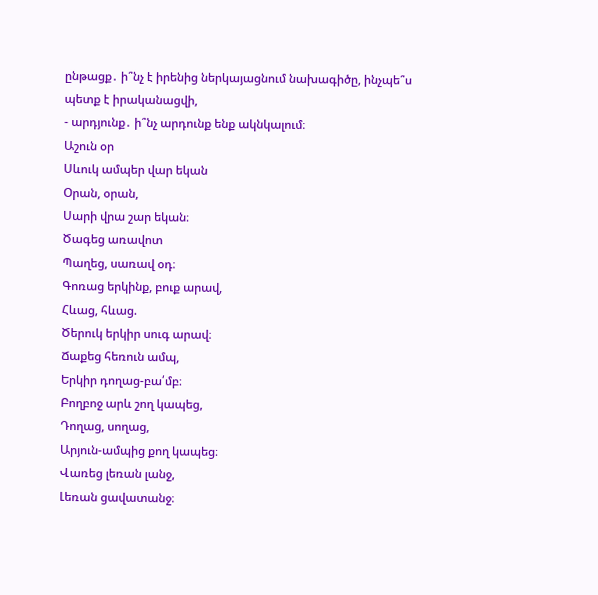ընթացք․ ի՞նչ է իրենից ներկայացնում նախագիծը, ինչպե՞ս պետք է իրականացվի,
- արդյունք․ ի՞նչ արդունք ենք ակնկալում։
Աշուն օր
Սևուկ ամպեր վար եկան
Օրան, օրան,
Սարի վրա շար եկան։
Ծագեց առավոտ
Պաղեց, սառավ օդ։
Գոռաց երկինք, բուք արավ,
Հևաց, հևաց.
Ծերուկ երկիր սուգ արավ։
Ճաքեց հեռուն ամպ,
Երկիր դողաց-բա՛մբ։
Բողբոջ արև շող կապեց,
Դողաց, սողաց,
Արյուն-ամպից քող կապեց։
Վառեց լեռան լանջ,
Լեռան ցավատանջ։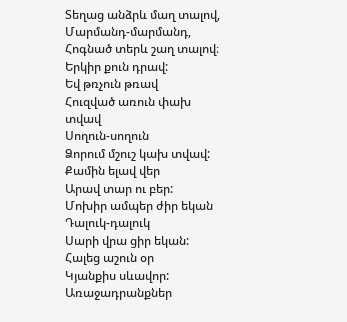Տեղաց անձրև մաղ տալով,
Մարմանդ-մարմանդ,
Հոգնած տերև շաղ տալով։
Երկիր քուն դրավ:
Եվ թռչուն թռավ
Հուզված առուն փախ տվավ
Սողուն-սողուն
Ձորում մշուշ կախ տվավ:
Քամին ելավ վեր
Արավ տար ու բեր:
Մոխիր ամպեր ժիր եկան
Դալուկ-դալուկ
Սարի վրա ցիր եկան:
Հալեց աշուն օր
Կյանքիս սևավոր:
Առաջադրանքներ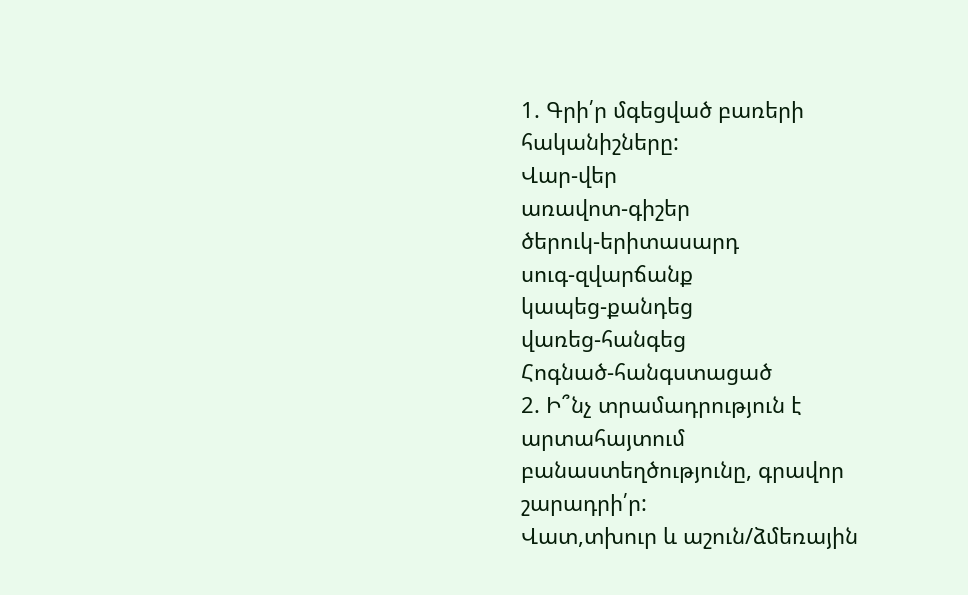1. Գրի՛ր մգեցված բառերի հականիշները:
Վար-վեր
առավոտ-գիշեր
ծերուկ-երիտասարդ
սուգ-զվարճանք
կապեց-քանդեց
վառեց-հանգեց
Հոգնած-հանգստացած
2. Ի՞նչ տրամադրություն է արտահայտում բանաստեղծությունը, գրավոր շարադրի՛ր:
Վատ,տխուր և աշուն/ձմեռային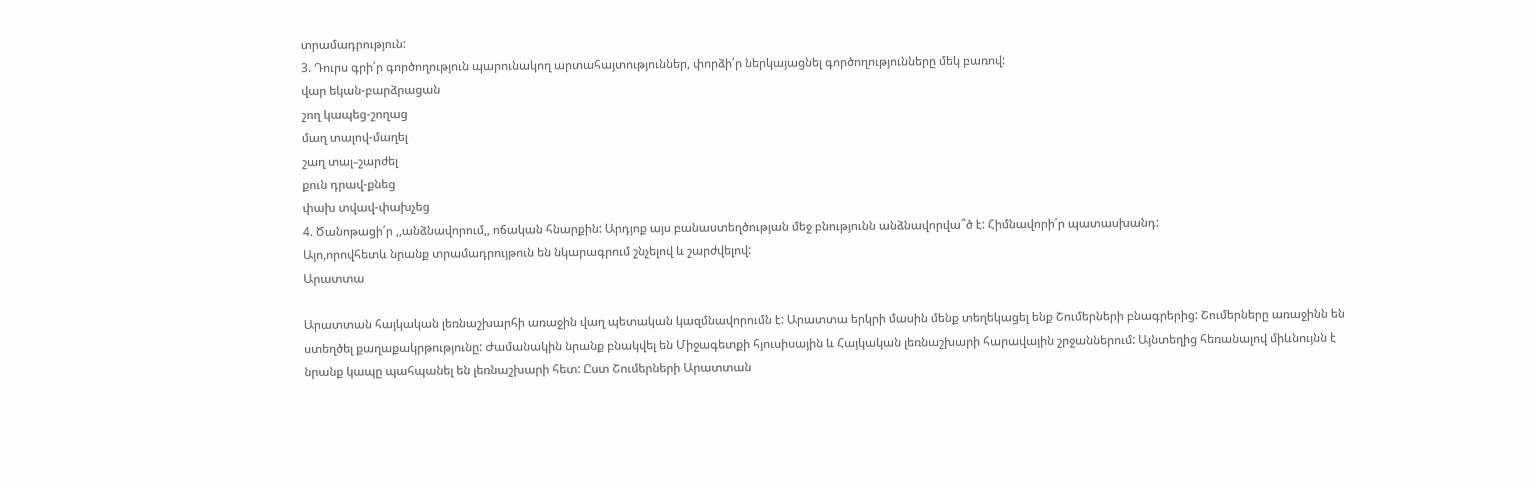տրամադրություն:
3. Դուրս գրի՛ր գործողություն պարունակող արտահայտություններ, փորձի՛ր ներկայացնել գործողությունները մեկ բառով:
վար եկան-բարձրացան
շող կապեց-շողաց
մաղ տալով-մաղել
շաղ տալ֊շարժել
քուն դրավ-քնեց
փախ տվավ-փախչեց
4. Ծանոթացի՛ր ,,անձնավորում,, ոճական հնարքին: Արդյոք այս բանաստեղծության մեջ բնությունն անձնավորվա՞ծ է: Հիմնավորի՛ր պատասխանդ:
Այո,որովհետև նրանք տրամադրույթուն են նկարագրում շնչելով և շարժվելով:
Արատտա

Արատտան հայկական լեռնաշխարհի առաջին վաղ պետական կազմնավորումն է: Արատտա երկրի մասին մենք տեղեկացել ենք Շումերների բնագրերից: Շումերները առաջինն են ստեղծել քաղաքակրթությունը: Ժամանակին նրանք բնակվել են Միջագետքի հյուսիսային և Հայկական լեռնաշխարի հարավային շրջաններում: Այնտեղից հեռանալով միևնույնն է նրանք կապը պահպանել են լեռնաշխարի հետ: Ըստ Շումերների Արատտան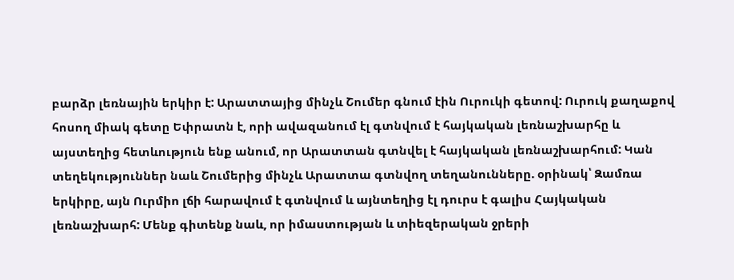բարձր լեռնային երկիր է: Արատտայից մինչև Շումեր գնում էին Ուրուկի գետով: Ուրուկ քաղաքով հոսող միակ գետը Եփրատն է, որի ավազանում էլ գտնվում է հայկական լեռնաշխարհը և այստեղից հետևություն ենք անում, որ Արատտան գտնվել է հայկական լեռնաշխարհում: Կան տեղեկություններ նաև Շումերից մինչև Արատտա գտնվող տեղանունները. օրինակ՝ Զամռա երկիրը, այն Ուրմիո լճի հարավում է գտնվում և այնտեղից էլ դուրս է գալիս Հայկական լեռնաշխարհ: Մենք գիտենք նաև, որ իմաստության և տիեզերական ջրերի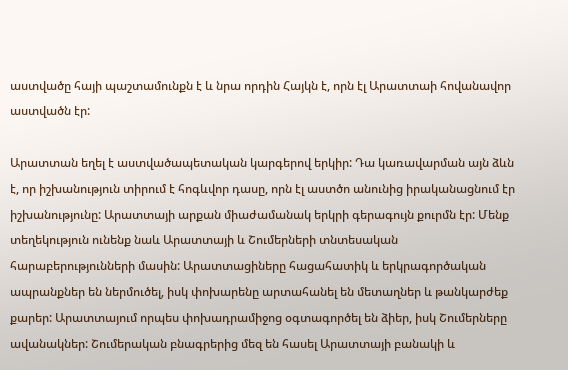աստվածը հայի պաշտամունքն է և նրա որդին Հայկն է, որն էլ Արատտաի հովանավոր աստվածն էր:

Արատտան եղել է աստվածապետական կարգերով երկիր: Դա կառավարման այն ձևն է, որ իշխանություն տիրում է հոգևվոր դասը, որն էլ աստծո անունից իրականացնում էր իշխանությունը: Արատտայի արքան միաժամանակ երկրի գերագույն քուրմն էր: Մենք տեղեկություն ունենք նաև Արատտայի և Շումերների տնտեսական հարաբերությունների մասին: Արատտացիները հացահատիկ և երկրագործական ապրանքներ են ներմուծել, իսկ փոխարենը արտահանել են մետաղներ և թանկարժեք քարեր: Արատտայում որպես փոխադրամիջոց օգտագործել են ձիեր, իսկ Շումերները ավանակներ: Շումերական բնագրերից մեզ են հասել Արատտայի բանակի և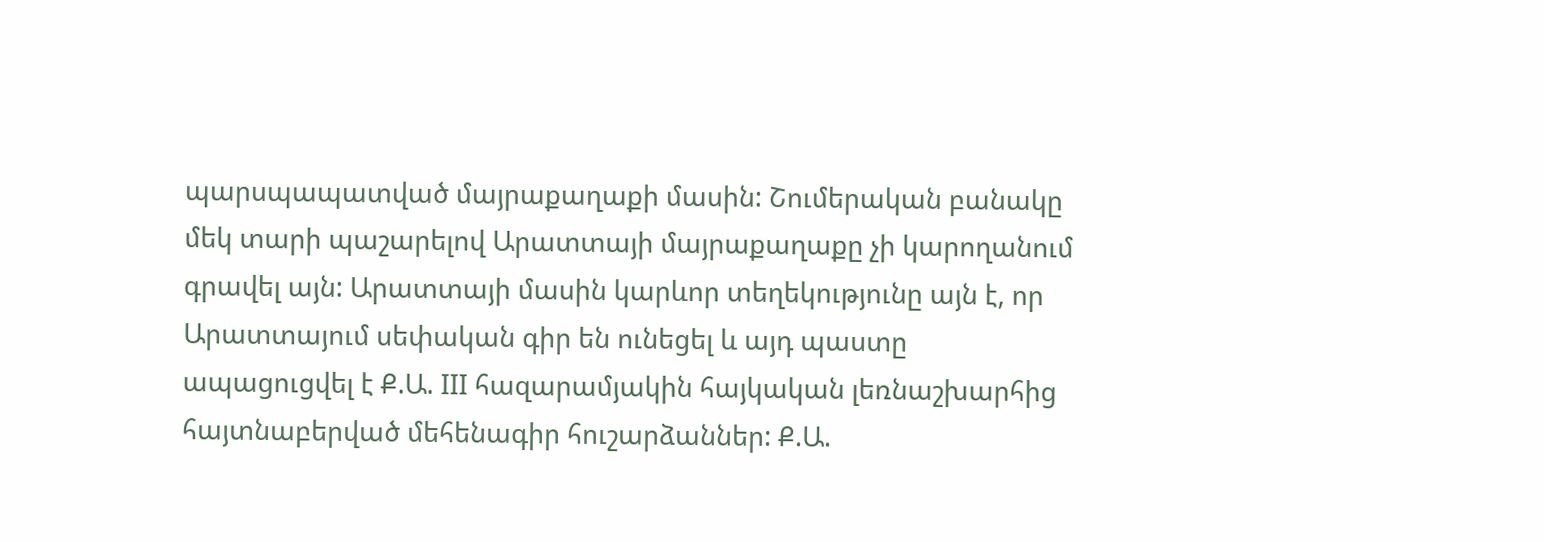պարսպապատված մայրաքաղաքի մասին: Շումերական բանակը մեկ տարի պաշարելով Արատտայի մայրաքաղաքը չի կարողանում գրավել այն: Արատտայի մասին կարևոր տեղեկությունը այն է, որ Արատտայում սեփական գիր են ունեցել և այդ պաստը ապացուցվել է Ք.Ա. III հազարամյակին հայկական լեռնաշխարհից հայտնաբերված մեհենագիր հուշարձաններ: Ք.Ա.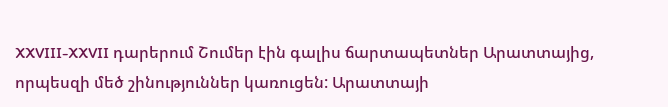XXVIII-XXVII դարերում Շումեր էին գալիս ճարտապետներ Արատտայից, որպեսզի մեծ շինություններ կառուցեն: Արատտայի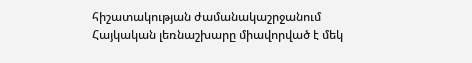հիշատակության ժամանակաշրջանում Հայկական լեռնաշխարը միավորված է մեկ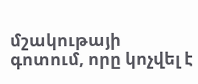մշակութայի գոտում, որը կոչվել է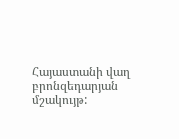Հայաստանի վաղ բրոնզեդարյան մշակույթ: